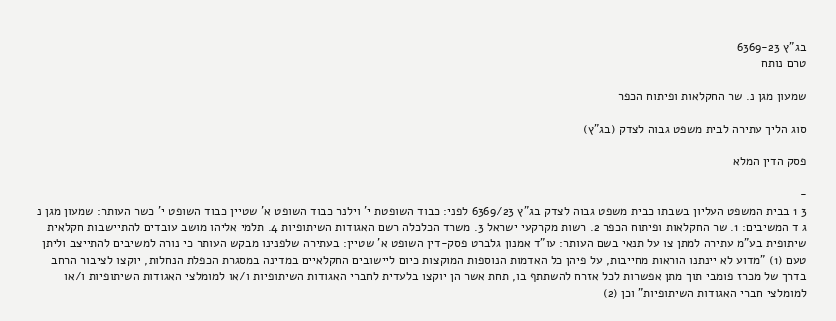בג"ץ 6369-23
טרם נותח

שמעון מגן נ. שר החקלאות ופיתוח הכפר

סוג הליך עתירה לבית משפט גבוה לצדק (בג"ץ)

פסק הדין המלא

-
3 1 בבית המשפט העליון בשבתו כבית משפט גבוה לצדק בג"ץ 6369/23 לפני: כבוד השופטת י' וילנר כבוד השופט א' שטיין כבוד השופט י' כשר העותר: שמעון מגן נ ג ד המשיבים: 1. שר החקלאות ופיתוח הכפר 2. רשות מקרקעי ישראל 3. משרד הכלכלה רשם האגודות השיתופיות 4. תלמי אליהו מושב עובדים להתיישבות חקלאית שיתופית בע"מ עתירה למתן צו על תנאי בשם העותר: עו"ד אמנון גלברט פסק-דין השופט א' שטיין: בעתירה שלפנינו מבקש העותר כי נורה למשיבים להתייצב וליתן טעם (1) "מדוע לא יינתנו הוראות מחייבות, על פיהן כל האדמות הנוספות המוקצות כיום ליישובים החקלאיים במדינה במסגרת הכפלת הנחלות, יוקצו לציבור הרחב בדרך של מכרז פומבי תוך מתן אפשרות לכל אזרח להשתתף בו, תחת אשר הן יוקצו בלעדית לחברי האגודות השיתופיות ו/או למומלצי האגודות השיתופיות ו/או למומלצי חברי האגודות השיתופיות" וכן (2)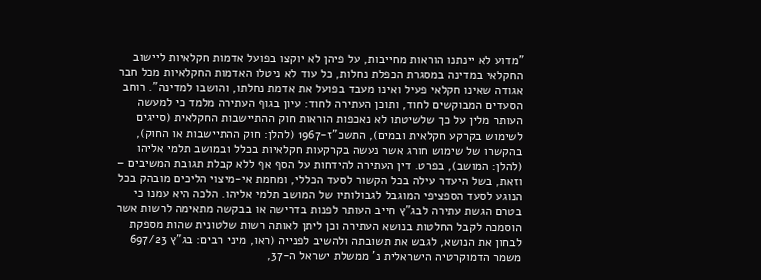"מדוע לא יינתנו הוראות מחייבות, על פיהן לא יוקצו בפועל אדמות חקלאיות ליישוב החקלאי במדינה במסגרת הכפלת נחלות, כל עוד לא ניטלו האדמות החקלאיות מכל חבר אגודה שאינו חקלאי פעיל ואינו מעבד בפועל את אדמת נחלתו, והושבו למדינה". רוחב הסעדים המבוקשים לחוד, ותוכן העתירה לחוד: עיון בגוף העתירה מלמד כי למעשה העותר מלין על כך שלשיטתו לא נאכפות הוראות חוק ההתיישבות החקלאית (סייגים לשימוש בקרקע חקלאית ובמים), התשכ"ז-1967 (להלן: חוק ההתיישבות או החוק), בהקשרו של שימוש חורג אשר נעשה בקרקעות חקלאיות בכלל ובמושב תלמי אליהו (להלן: המושב), בפרט. דין העתירה להידחות על הסף אף ללא קבלת תגובת המשיבים – וזאת, בשל היעדר עילה בכל הקשור לסעד הכללי, ומחמת אי-מיצוי הליכים מובהק בכל הנוגע לסעד הספציפי המוגבל לגבולותיו של המושב תלמי אליהו. הלכה היא עמנו כי בטרם הגשת עתירה לבג"ץ חייב העותר לפנות בדרישה או בבקשה מתאימה לרשות אשר הוסמכה לקבל החלטות בנושא העתירה וכן ליתן לאותה רשות שלטונית שהות מספקת לבחון את הנושא, לגבש את תשובתה ולהשיב לפנייה (ראו, מיני רבים: בג"ץ 697/23 משמר הדמוקרטיה הישראלית נ' ממשלת ישראל ה-37,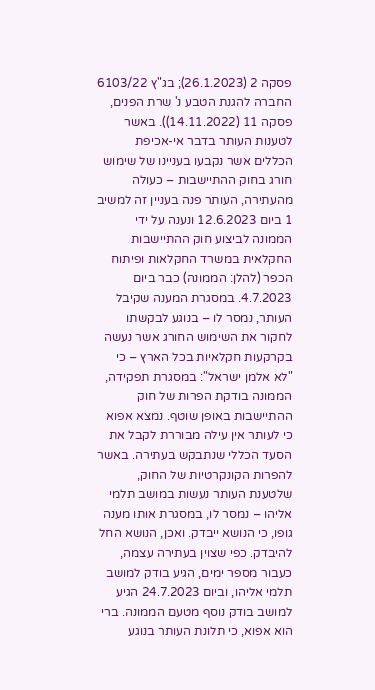פסקה 2 (26.1.2023); בג"ץ 6103/22 החברה להגנת הטבע נ' שרת הפנים, פסקה 11 (14.11.2022)). באשר לטענות העותר בדבר אי-אכיפת הכללים אשר נקבעו בעניינו של שימוש חורג בחוק ההתיישבות – כעולה מהעתירה, העותר פנה בעניין זה למשיב 1 ביום 12.6.2023 ונענה על ידי הממונה לביצוע חוק ההתיישבות החקלאית במשרד החקלאות ופיתוח הכפר (להלן: הממונה) כבר ביום 4.7.2023. במסגרת המענה שקיבל העותר, נמסר לו – בנוגע לבקשתו לחקור את השימוש החורג אשר נעשה בקרקעות חקלאיות בכל הארץ – כי "לא אלמן ישראל": במסגרת תפקידה, הממונה בודקת הפרות של חוק ההתיישבות באופן שוטף. נמצא אפוא כי לעותר אין עילה מבוררת לקבל את הסעד הכללי שנתבקש בעתירה. באשר להפרות הקונקרטיות של החוק, שלטענת העותר נעשות במושב תלמי אליהו – נמסר לו, במסגרת אותו מענה גופו, כי הנושא ייבדק. ואכן, הנושא החל להיבדק. כפי שצוין בעתירה עצמה, כעבור מספר ימים, הגיע בודק למושב תלמי אליהו, וביום 24.7.2023 הגיע למושב בודק נוסף מטעם הממונה. ברי הוא אפוא, כי תלונת העותר בנוגע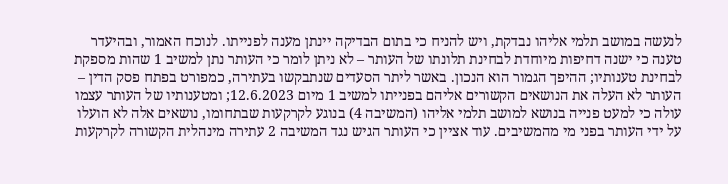לנעשה במושב תלמי אליהו נבדקת, ויש להניח כי בתום הבדיקה יינתן מענה לפנייתו. לנוכח האמור, ובהיעדר טענה כי ישנה דחיפות מיוחדת לבחינת תלונתו של העותר – לא ניתן לומר כי העותר נתן למשיב 1 שהות מספקת לבחינת טענותיו; ההיפך הגמור הוא הנכון. באשר ליתר הסעדים שנתבקשו בעתירה, כמפורט בפתח פסק הדין – העותר לא העלה את הנושאים הקשורים אליהם בפנייתו למשיב 1 מיום 12.6.2023; ומטענותיו של העותר עצמו עולה כי למעט פנייה בנושא למושב תלמי אליהו (המשיבה 4) בנוגע לקרקעות שבתחומו, נושאים אלה לא הועלו על ידי העותר בפני מי מהמשיבים. עוד אציין כי העותר הגיש נגד המשיבה 2 עתירה מינהלית הקשורה לקרקעות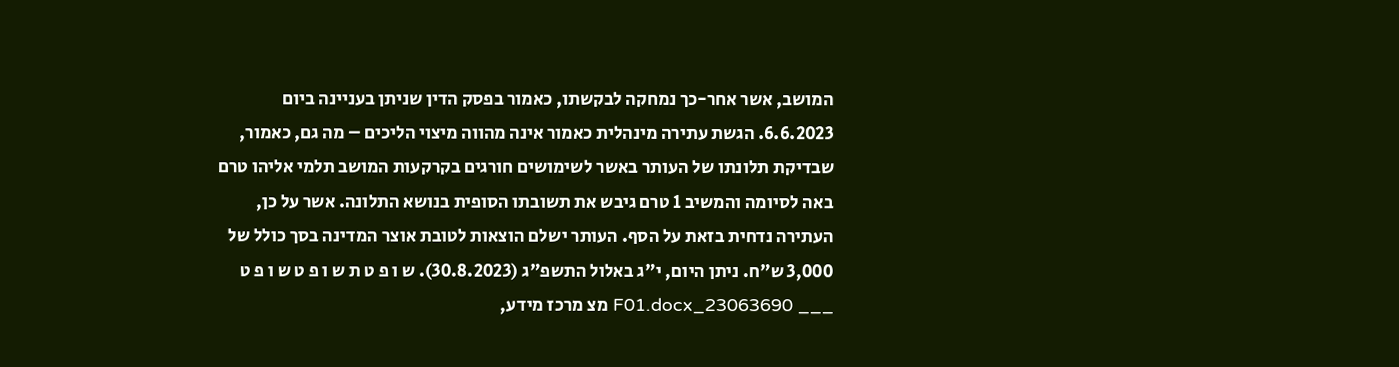המושב, אשר אחר-כך נמחקה לבקשתו, כאמור בפסק הדין שניתן בעניינה ביום 6.6.2023. הגשת עתירה מינהלית כאמור אינה מהווה מיצוי הליכים – מה גם, כאמור, שבדיקת תלונתו של העותר באשר לשימושים חורגים בקרקעות המושב תלמי אליהו טרם באה לסיומה והמשיב 1 טרם גיבש את תשובתו הסופית בנושא התלונה. אשר על כן, העתירה נדחית בזאת על הסף. העותר ישלם הוצאות לטובת אוצר המדינה בסך כולל של 3,000 ש"ח. ניתן היום, י"ג באלול התשפ"ג (30.8.2023). ש ו פ ט ת ש ו פ ט ש ו פ ט ___ 23063690_F01.docx מצ מרכז מידע,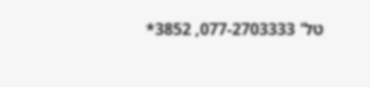טל' 077-2703333, 3852*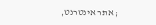; אתר אינטרנט,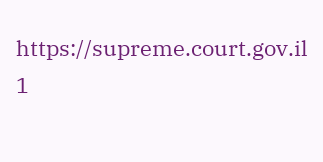https://supreme.court.gov.il 1